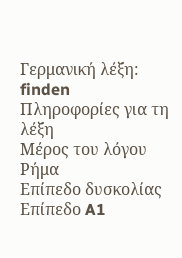Γερμανική λέξη: finden
Πληροφορίες για τη λέξη
Μέρος του λόγου
Ρήμα
Επίπεδο δυσκολίας
Επίπεδο A1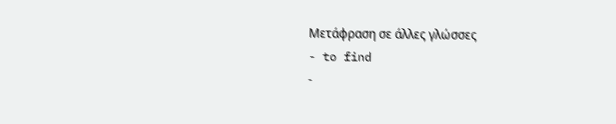Μετάφραση σε άλλες γλώσσες
- to find
-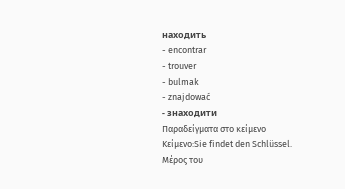находить
- encontrar
- trouver
- bulmak
- znajdować
- знаходити
Παραδείγματα στο κείμενο
Κείμενο:Sie findet den Schlüssel.
Μέρος του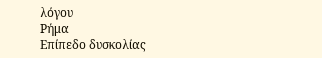λόγου
Ρήμα
Επίπεδο δυσκολίας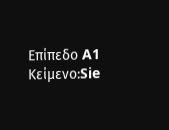Επίπεδο A1
Κείμενο:Sie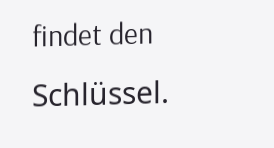findet den Schlüssel.